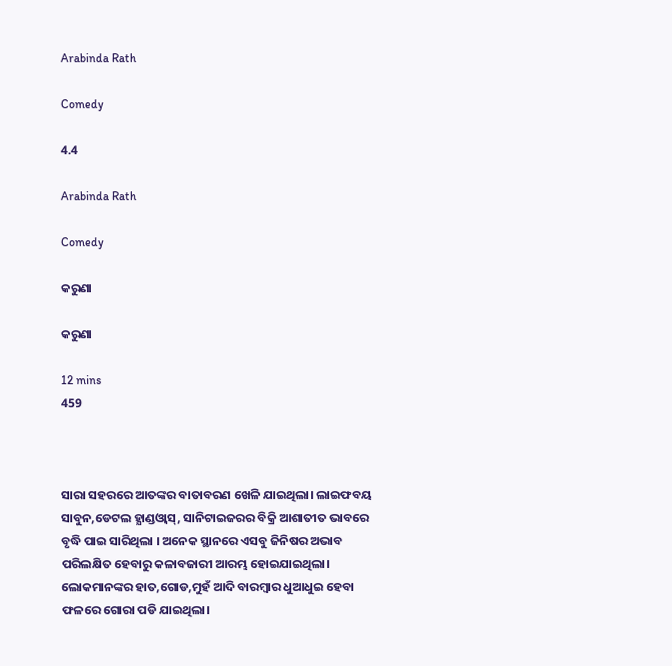Arabinda Rath

Comedy

4.4

Arabinda Rath

Comedy

କରୁଣା

କରୁଣା

12 mins
459



ସାରା ସହରରେ ଆତଙ୍କର ବାତାବରଣ ଖେଳି ଯାଇଥିଲା। ଲାଇଫବୟ ସାବୁନ,ଡେଟଲ ହ୍ଯାଣ୍ଡଓ୍ବାସ୍, ସାନିଟାଇଜରର ବିକ୍ରି ଆଶାତୀତ ଭାବରେ ବୃଦ୍ଧି ପାଇ ସାରିଥିଲା । ଅନେକ ସ୍ଥାନରେ ଏସବୁ ଜିନିଷର ଅଭାବ ପରିଲକ୍ଷିତ ହେବାରୁ କଳାବଜାରୀ ଆରମ୍ଭ ହୋଇଯାଇଥିଲା। ଲୋକମାନଙ୍କର ହାତ,ଗୋଡ,ମୁହଁ ଆଦି ବାରମ୍ବାର ଧୁଆଧୁଇ ହେବା ଫଳରେ ଗୋରା ପଡି ଯାଇଥିଲା।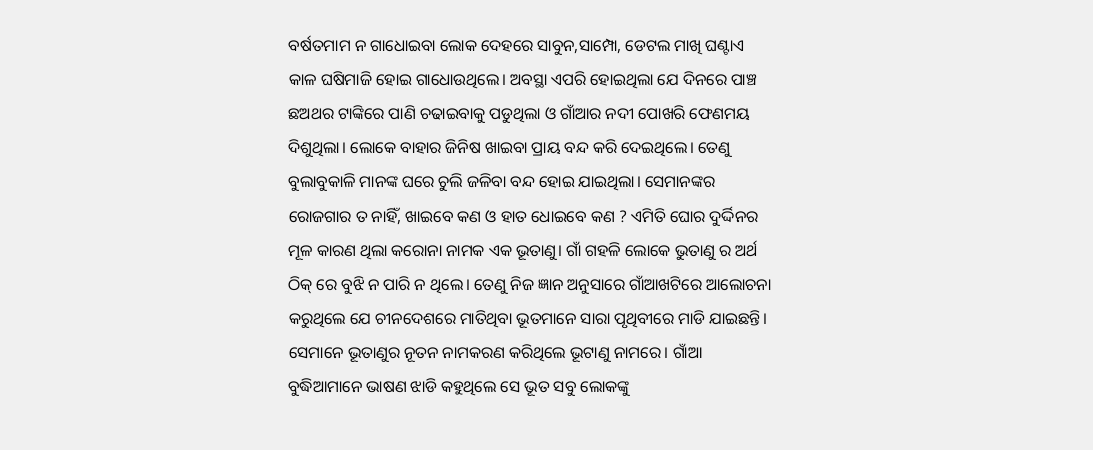ବର୍ଷତମାମ ନ ଗାଧୋଇବା ଲୋକ ଦେହରେ ସାବୁନ,ସାମ୍ପୋ, ଡେଟଲ ମାଖି ଘଣ୍ଟାଏ କାଳ ଘଷିମାଜି ହୋଇ ଗାଧୋଉଥିଲେ। ଅବସ୍ଥା ଏପରି ହୋଇଥିଲା ଯେ ଦିନରେ ପାଞ୍ଚ ଛଅଥର ଟାଙ୍କିରେ ପାଣି ଚଢାଇବାକୁ ପଡୁଥିଲା ଓ ଗାଁଆର ନଦୀ ପୋଖରି ଫେଣମୟ ଦିଶୁଥିଲା। ଲୋକେ ବାହାର ଜିନିଷ ଖାଇବା ପ୍ରାୟ ବନ୍ଦ କରି ଦେଇଥିଲେ। ତେଣୁ ବୁଲାବୁକାଳି ମାନଙ୍କ ଘରେ ଚୁଲି ଜଳିବା ବନ୍ଦ ହୋଇ ଯାଇଥିଲା। ସେମାନଙ୍କର ରୋଜଗାର ତ ନାହିଁ, ଖାଇବେ କଣ ଓ ହାତ ଧୋଇବେ କଣ ? ଏମିତି ଘୋର ଦୁର୍ଦ୍ଦିନର ମୂଳ କାରଣ ଥିଲା କରୋନା ନାମକ ଏକ ଭୂତାଣୁ। ଗାଁ ଗହଳି ଲୋକେ ଭୁତାଣୁ ର ଅର୍ଥ ଠିକ୍ ରେ ବୁଝି ନ ପାରି ନ ଥିଲେ। ତେଣୁ ନିଜ ଜ୍ଞାନ ଅନୁସାରେ ଗାଁଆଖଟିରେ ଆଲୋଚନା କରୁଥିଲେ ଯେ ଚୀନଦେଶରେ ମାତିଥିବା ଭୂତମାନେ ସାରା ପୃଥିବୀରେ ମାଡି ଯାଇଛନ୍ତି। ସେମାନେ ଭୂତାଣୁର ନୂତନ ନାମକରଣ କରିଥିଲେ ଭୂଟାଣୁ ନାମରେ। ଗାଁଆ ବୁଦ୍ଧିଆମାନେ ଭାଷଣ ଝାଡି କହୁଥିଲେ ସେ ଭୂତ ସବୁ ଲୋକଙ୍କୁ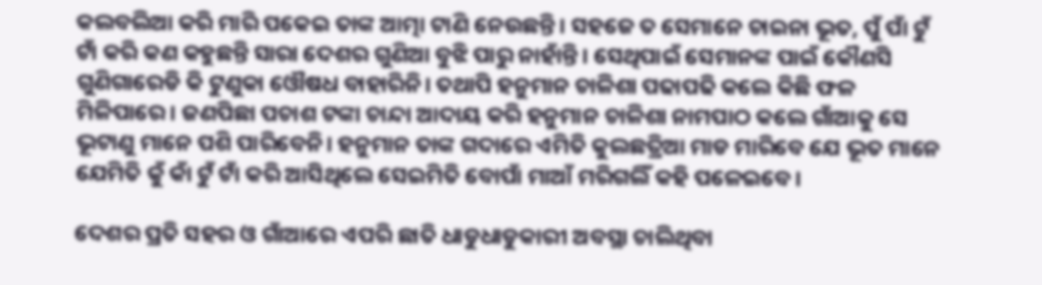କଲବଲିଆ କରି ମାରି ପକେଇ ତାଙ୍କ ଆତ୍ମା ଟାଣି ନେଉଛନ୍ତି। ସହଜେ ତ ସେମାନେ ଚାଇନା ଭୂତ, ପୁଁ ପାଁ ଟୁଁ ଟାଁ କରି କଣ କହୁଛନ୍ତି ସାରା ଦେଶର ଗୁଣିଆ ବୁଝି ପାରୁ ନାହାଁନ୍ତି। ସେଥିପାଇଁ ସେମାନଙ୍କ ପାଇଁ କୌଣସି ଗୁଣିଗାରେଡି କି ଟୁଣୁକା ଓୌଷଧ ବାହାରିନି। ତଥାପି ହନୁମାନ ଚାଳିଶା ପଢାପଢି କଲେ କିଛି ଫଳ ମିଳିପାରେ। ଜଣପିଛା ପଚାଶ ଟଙ୍କା ଚାନ୍ଦା ଆଦାୟ କରି ହନୁମାନ ଚାଳିଶା ନାମପାଠ କଲେ ଗାଁଆକୁ ସେ ଭୂଟାଣୁ ମାନେ ପଶି ପାରିବେନି। ହନୁମାନ ତାଙ୍କ ଗଦାରେ ଏମିତି କୁଲଛତ୍ରିଆ ମାଡ ମାରିବେ ଯେ ଭୂତ ମାନେ ଯେମିତି କୁଁ କାଁ ଟୁଁ ଟାଁ କରି ଆସିଥିଲେ ସେଇମିତି ବୋପାଁ ମାଆଁ ମରିଗଲିଁ କହି ପଳେଇବେ।

ଦେଶର ପ୍ରତି ସହର ଓ ଗାଁଆରେ ଏପରି ଛାତି ଧାଡୁଧାଡୁକାରୀ ଅବସ୍ଥା ଚାଲିଥିବା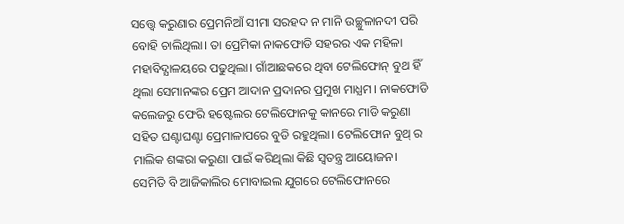ସତ୍ତ୍ବେ କରୁଣାର ପ୍ରେମନିଆଁ ସୀମା ସରହଦ ନ ମାନି ଉଚ୍ଛୁଳାନଦୀ ପରି ବୋହି ଚାଲିଥିଲା। ତା ପ୍ରେମିକା ନାକଫୋଡି ସହରର ଏକ ମହିଳା ମହାବିଦ୍ଯାଳୟରେ ପଢୁଥିଲା। ଗାଁଆଛକରେ ଥିବା ଟେଲିଫୋନ୍ ବୁଥ ହିଁ ଥିଲା ସେମାନଙ୍କର ପ୍ରେମ ଆଦାନ ପ୍ରଦାନର ପ୍ରମୁଖ ମାଧ୍ଯମ। ନାକଫୋଡି କଲେଜରୁ ଫେରି ହଷ୍ଟେଲର ଟେଲିଫୋନକୁ କାନରେ ମାଡି କରୁଣା ସହିତ ଘଣ୍ଟାଘଣ୍ଟା ପ୍ରେମାଳାପରେ ବୁଡି ରହୁଥିଲା। ଟେଲିଫୋନ ବୁଥ୍ ର ମାଲିକ ଶଙ୍କରା କରୁଣା ପାଇଁ କରିଥିଲା କିଛି ସ୍ବତନ୍ତ୍ର ଆୟୋଜନ। ସେମିତି ବି ଆଜିକାଲିର ମୋବାଇଲ ଯୁଗରେ ଟେଲିଫୋନରେ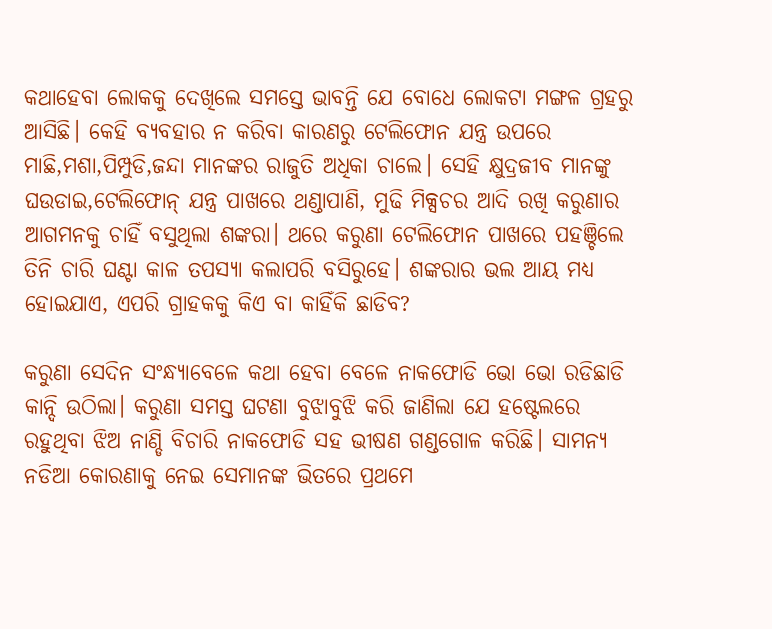କଥାହେବା ଲୋକକୁ ଦେଖିଲେ ସମସ୍ତେ ଭାବନ୍ତି ଯେ ବୋଧେ ଲୋକଟା ମଙ୍ଗଳ ଗ୍ରହରୁ ଆସିଛି। କେହି ବ୍ଯବହାର ନ କରିବା କାରଣରୁ ଟେଲିଫୋନ ଯନ୍ତ୍ର ଉପରେ ମାଛି,ମଶା,ପିମ୍ପୁଡି,ଜନ୍ଦା ମାନଙ୍କର ରାଜୁତି ଅଧିକା ଚାଲେ। ସେହି କ୍ଷୁଦ୍ରଜୀବ ମାନଙ୍କୁ ଘଉଡାଇ,ଟେଲିଫୋନ୍ ଯନ୍ତ୍ର ପାଖରେ ଥଣ୍ଡାପାଣି, ମୁଢି ମିକ୍ସଚର ଆଦି ରଖି କରୁଣାର ଆଗମନକୁ ଚାହିଁ ବସୁଥିଲା ଶଙ୍କରା। ଥରେ କରୁଣା ଟେଲିଫୋନ ପାଖରେ ପହଞ୍ଚିଲେ ତିନି ଚାରି ଘଣ୍ଟା କାଳ ତପସ୍ଯା କଲାପରି ବସିରୁହେ। ଶଙ୍କରାର ଭଲ ଆୟ ମଧ୍ଯ ହୋଇଯାଏ, ଏପରି ଗ୍ରାହକକୁ କିଏ ବା କାହିଁକି ଛାଡିବ?

କରୁଣା ସେଦିନ ସଂନ୍ଧ୍ଯାବେଳେ କଥା ହେବା ବେଳେ ନାକଫୋଡି ଭୋ ଭୋ ରଡିଛାଡି କାନ୍ଦି ଉଠିଲା। କରୁଣା ସମସ୍ତ ଘଟଣା ବୁଝାବୁଝି କରି ଜାଣିଲା ଯେ ହଷ୍ଟେଲରେ ରହୁଥିବା ଝିଅ ନାଣ୍ଡି ବିଚାରି ନାକଫୋଡି ସହ ଭୀଷଣ ଗଣ୍ଡଗୋଳ କରିଛି। ସାମନ୍ଯ ନଡିଆ କୋରଣାକୁ ନେଇ ସେମାନଙ୍କ ଭିତରେ ପ୍ରଥମେ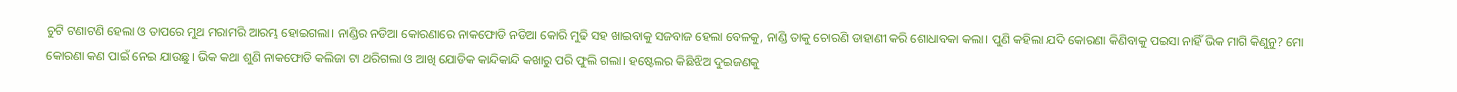ଚୁଟି ଟଣାଟଣି ହେଲା ଓ ତାପରେ ମୁଥ ମରାମରି ଆରମ୍ଭ ହୋଇଗଲା। ନାଣ୍ଡିର ନଡିଆ କୋରଣାରେ ନାକଫୋଡି ନଡିଆ କୋରି ମୁଢି ସହ ଖାଇବାକୁ ସଜବାଜ ହେଲା ବେଳକୁ, ନାଣ୍ଡି ତାକୁ ଚୋରଣି ଡାହାଣୀ କରି ଶୋଧାବକା କଲା। ପୁଣି କହିଲା ଯଦି କୋରଣା କିଣିବାକୁ ପଇସା ନାହିଁ ଭିକ ମାଗି କିଣୁନୁ? ମୋ କୋରଣା କଣ ପାଇଁ ନେଇ ଯାଉଛୁ। ଭିକ କଥା ଶୁଣି ନାକଫୋଡି କଲିଜା ଟା ଥରିଗଲା ଓ ଆଖି ଯୋଡିକ କାନ୍ଦିକାନ୍ଦି କଖାରୁ ପରି ଫୁଲି ଗଲା। ହଷ୍ଟେଲର କିଛିଝିଅ ଦୁଇଜଣକୁ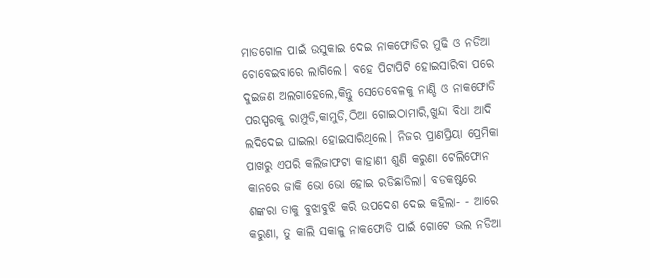ମାଡଗୋଳ ପାଇଁ ଉସୁକାଇ ଦେଇ ନାକଫୋଡିର ମୁଢି ଓ ନଡିଆ ଚୋବେଇବାରେ ଲାଗିଲେ। ବହେ ପିଟାପିଟି ହୋଇସାରିବା ପରେ ଦୁଇଜଣ ଅଲଗାହେଲେ,କିନ୍ତୁ ସେତେବେଳକୁ ନାଣ୍ଡି ଓ ନାକଫୋଡି ପରସ୍ପରକୁ ରାମ୍ପୁଡି,କାମୁଡି,ଠିଆ ଗୋଇଠାମାରି,ଖୁନ୍ଦା ବିଧା ଆଦି ଲଦିଦେଇ ଘାଇଲା ହୋଇସାରିଥିଲେ। ନିଜର ପ୍ରାଣପ୍ରିୟା ପ୍ରେମିକା ପାଖରୁ ଏପରି କଲିଜାଫଟା କାହାଣୀ ଶୁଣି କରୁଣା ଟେଲିଫୋନ କାନରେ ଜାକି ଭୋ ଭୋ ହୋଇ ରଡିଛାଡିଲା। ବଡକଷ୍ଟରେ ଶଙ୍କରା ତାକୁ ବୁଝାବୁଝି କରି ଉପଦେଶ ଦେଇ କହିଲା- - ଆରେ କରୁଣା, ତୁ କାଲି ସକାଳୁ ନାକଫୋଡି ପାଇଁ ଗୋଟେ ଭଲ ନଡିଆ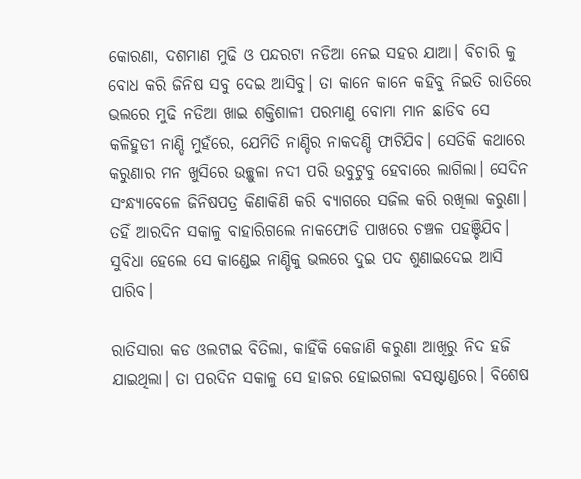କୋରଣା, ଦଶମାଣ ମୁଢି ଓ ପନ୍ଦରଟା ନଡିଆ ନେଇ ସହର ଯାଆ। ବିଚାରି କୁ ବୋଧ କରି ଜିନିଷ ସବୁ ଦେଇ ଆସିବୁ। ତା କାନେ କାନେ କହିବୁ ନିଇତି ରାତିରେ ଭଲରେ ମୁଢି ନଡିଆ ଖାଇ ଶକ୍ତିଶାଳୀ ପରମାଣୁ ବୋମା ମାନ ଛାଡିବ ସେ କଳିହୁଡୀ ନାଣ୍ଡି ମୁହଁରେ, ଯେମିତି ନାଣ୍ଡିର ନାକଦଣ୍ଡି ଫାଟିଯିବ। ସେତିକି କଥାରେ କରୁଣାର ମନ ଖୁସିରେ ଉଚ୍ଛୁଳା ନଦୀ ପରି ଉବୁଟୁବୁ ହେବାରେ ଲାଗିଲା। ସେଦିନ ସଂନ୍ଧ୍ଯାବେଳେ ଜିନିଷପତ୍ର କିଣାକିଣି କରି ବ୍ଯାଗରେ ସଜିଲ କରି ରଖିଲା କରୁଣା। ତହିଁ ଆରଦିନ ସକାଳୁ ବାହାରିଗଲେ ନାକଫୋଡି ପାଖରେ ଚଞ୍ଚଳ ପହଞ୍ଚିଯିବ। ସୁବିଧା ହେଲେ ସେ କାଣ୍ଡେଇ ନାଣ୍ଡିକୁ ଭଲରେ ଦୁଇ ପଦ ଶୁଣାଇଦେଇ ଆସି ପାରିବ।

ରାତିସାରା କଡ ଓଲଟାଇ ବିତିଲା, କାହିଁକି କେଜାଣି କରୁଣା ଆଖିରୁ ନିଦ ହଜି ଯାଇଥିଲା। ତା ପରଦିନ ସକାଳୁ ସେ ହାଜର ହୋଇଗଲା ବସଷ୍ଟାଣ୍ଡରେ। ବିଶେଷ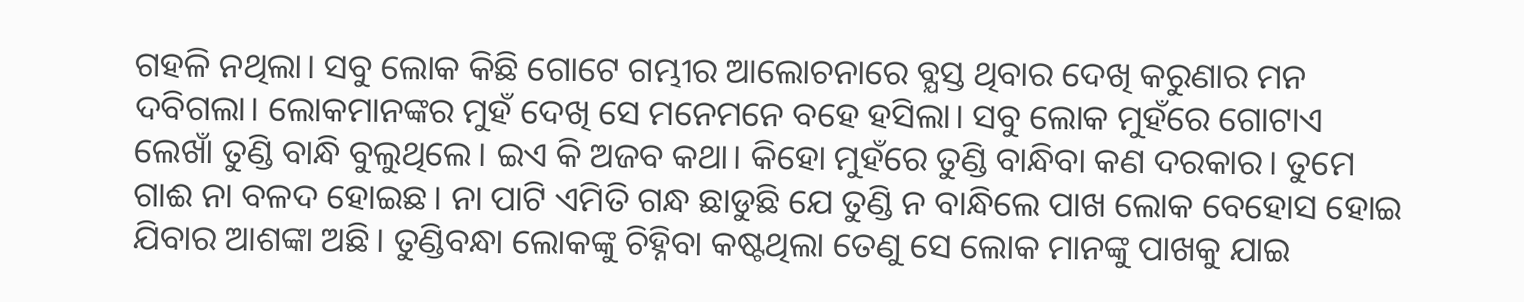ଗହଳି ନଥିଲା। ସବୁ ଲୋକ କିଛି ଗୋଟେ ଗମ୍ଭୀର ଆଲୋଚନାରେ ବ୍ଯସ୍ତ ଥିବାର ଦେଖି କରୁଣାର ମନ ଦବିଗଲା। ଲୋକମାନଙ୍କର ମୁହଁ ଦେଖି ସେ ମନେମନେ ବହେ ହସିଲା। ସବୁ ଲୋକ ମୁହଁରେ ଗୋଟାଏ ଲେଖାଁ ତୁଣ୍ଡି ବାନ୍ଧି ବୁଲୁଥିଲେ। ଇଏ କି ଅଜବ କଥା। କିହୋ ମୁହଁରେ ତୁଣ୍ଡି ବାନ୍ଧିବା କଣ ଦରକାର। ତୁମେ ଗାଈ ନା ବଳଦ ହୋଇଛ। ନା ପାଟି ଏମିତି ଗନ୍ଧ ଛାଡୁଛି ଯେ ତୁଣ୍ଡି ନ ବାନ୍ଧିଲେ ପାଖ ଲୋକ ବେହୋସ ହୋଇ ଯିବାର ଆଶଙ୍କା ଅଛି। ତୁଣ୍ଡିବନ୍ଧା ଲୋକଙ୍କୁ ଚିହ୍ନିବା କଷ୍ଟଥିଲା ତେଣୁ ସେ ଲୋକ ମାନଙ୍କୁ ପାଖକୁ ଯାଇ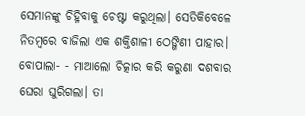ସେମାନଙ୍କୁ ଚିହ୍ନିବାକୁ ଚେଷ୍ଟା କରୁଥିଲା। ସେତିକିବେଳେ ନିତମ୍ବରେ ବାଜିଲା ଏକ ଶକ୍ତିଶାଳୀ ଠେଙ୍ଗିଣୀ ପାହାର। ବୋପାଲା- - ମାଆଲୋ ଚିତ୍କାର କରି କରୁଣା ଦଶବାର ଘେରା ଘୁରିଗଲା। ତା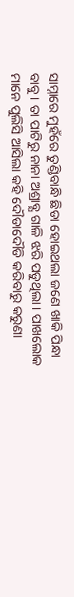ସାମ୍ନାରେ ମୁହଁରେ ତୁଣ୍ଡିବାନ୍ଧି ଛିଡା ହୋଇଥଲା ଜଣେ ଖାକି ପିନ୍ଧା ବାବୁ। ତା ପାଟିରୁ ନାନା ଅଶ୍ରାବ୍ଯ ଗାଳି ଝରି ପଡୁଥିଲା। ପାଖଲୋକ ମାନେ ପୁଲିସି ଆସିଲା କହି ଦୌଡାଦୌଡି କରିବାରୁ କରୁଣା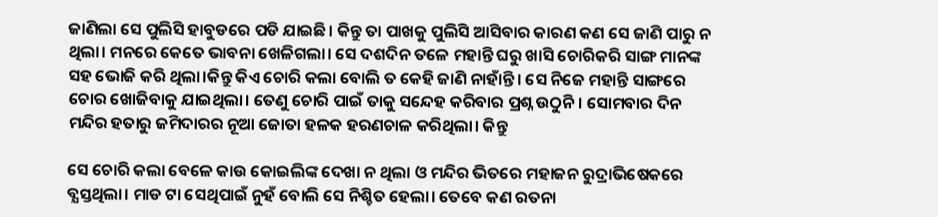ଜାଣିଲା ସେ ପୁଲିସି ହାବୁଡରେ ପଡି ଯାଇଛି। କିନ୍ତୁ ତା ପାଖକୁ ପୁଲିସି ଆସିବାର କାରଣ କଣ ସେ ଜାଣି ପାରୁ ନ ଥିଲା। ମନରେ କେତେ ଭାବନା ଖେଳିଗଲା। ସେ ଦଶଦିନ ତଳେ ମହାନ୍ତି ଘରୁ ଖାସି ଚୋରିକରି ସାଙ୍ଗ ମାନଙ୍କ ସହ ଭୋଜି କରି ଥିଲା।କିନ୍ତୁ କିଏ ଚୋରି କଲା ବୋଲି ତ କେହି ଜାଣି ନାହାଁନ୍ତି। ସେ ନିଜେ ମହାନ୍ତି ସାଙ୍ଗରେ ଚୋର ଖୋଜିବାକୁ ଯାଇଥିଲା। ତେଣୁ ଚୋରି ପାଇଁ ତାକୁ ସନ୍ଦେହ କରିବାର ପ୍ରଶ୍ନ ଉଠୁନି। ସୋମବାର ଦିନ ମନ୍ଦିର ହତାରୁ ଜମିଦାରର ନୂଆ ଜୋତା ହଳକ ହରଣଚାଳ କରିଥିଲା। କିନ୍ତୁ

ସେ ଚୋରି କଲା ବେଳେ କାଉ କୋଇଲିଙ୍କ ଦେଖା ନ ଥିଲା ଓ ମନ୍ଦିର ଭିତରେ ମହାଜନ ରୁଦ୍ରାଭିଷେକରେ ବ୍ଯସ୍ତଥିଲା। ମାଡ ଟା ସେଥିପାଇଁ ନୁହଁ ବୋଲି ସେ ନିଶ୍ଚିତ ହେଲା। ତେବେ କଣ ରତନା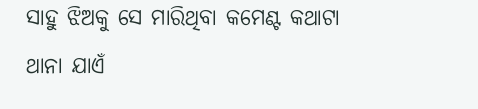ସାହୁ ଝିଅକୁ ସେ ମାରିଥିବା କମେଣ୍ଟ କଥାଟା ଥାନା ଯାଏଁ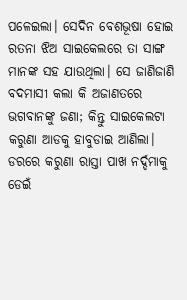ପଳେଇଲା। ସେଦିନ ବେଶଭୂଷା ହୋଇ ରତନା ଝିଅ ସାଇକେଲରେ ତା ସାଙ୍ଗ ମାନଙ୍କ ସହ ଯାଉଥିଲା। ସେ ଜାଣିଜାଣି ବଦମାସୀ କଲା କି ଅଜାଣତରେ ଭଗବାନଙ୍କୁ ଜଣା; କିନ୍ତୁ ସାଇକେଲଟା କରୁଣା ଆଡକୁ ହାବୁଡାଇ ଆଣିଲା। ଡରରେ କରୁଣା ରାସ୍ତା ପାଖ ନର୍ଦ୍ଦମାକୁ ଡେଇଁ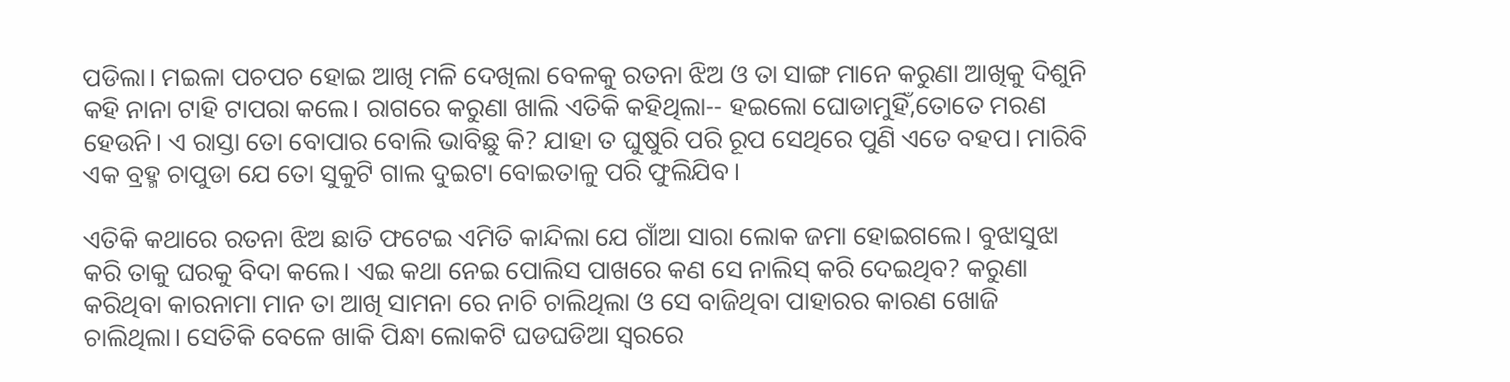ପଡିଲା। ମଇଳା ପଚପଚ ହୋଇ ଆଖି ମଳି ଦେଖିଲା ବେଳକୁ ରତନା ଝିଅ ଓ ତା ସାଙ୍ଗ ମାନେ କରୁଣା ଆଖିକୁ ଦିଶୁନି କହି ନାନା ଟାହି ଟାପରା କଲେ। ରାଗରେ କରୁଣା ଖାଲି ଏତିକି କହିଥିଲା-- ହଇଲୋ ଘୋଡାମୁହିଁ,ତୋତେ ମରଣ ହେଉନି। ଏ ରାସ୍ତା ତୋ ବୋପାର ବୋଲି ଭାବିଛୁ କି? ଯାହା ତ ଘୁଷୁରି ପରି ରୂପ ସେଥିରେ ପୁଣି ଏତେ ବହପ। ମାରିବି ଏକ ବ୍ରହ୍ମ ଚାପୁଡା ଯେ ତୋ ସୁକୁଟି ଗାଲ ଦୁଇଟା ବୋଇତାଳୁ ପରି ଫୁଲିଯିବ।

ଏତିକି କଥାରେ ରତନା ଝିଅ ଛାତି ଫଟେଇ ଏମିତି କାନ୍ଦିଲା ଯେ ଗାଁଆ ସାରା ଲୋକ ଜମା ହୋଇଗଲେ। ବୁଝାସୁଝା କରି ତାକୁ ଘରକୁ ବିଦା କଲେ। ଏଇ କଥା ନେଇ ପୋଲିସ ପାଖରେ କଣ ସେ ନାଲିସ୍ କରି ଦେଇଥିବ? କରୁଣା କରିଥିବା କାରନାମା ମାନ ତା ଆଖି ସାମନା ରେ ନାଚି ଚାଲିଥିଲା ଓ ସେ ବାଜିଥିବା ପାହାରର କାରଣ ଖୋଜି ଚାଲିଥିଲା। ସେତିକି ବେଳେ ଖାକି ପିନ୍ଧା ଲୋକଟି ଘଡଘଡିଆ ସ୍ବରରେ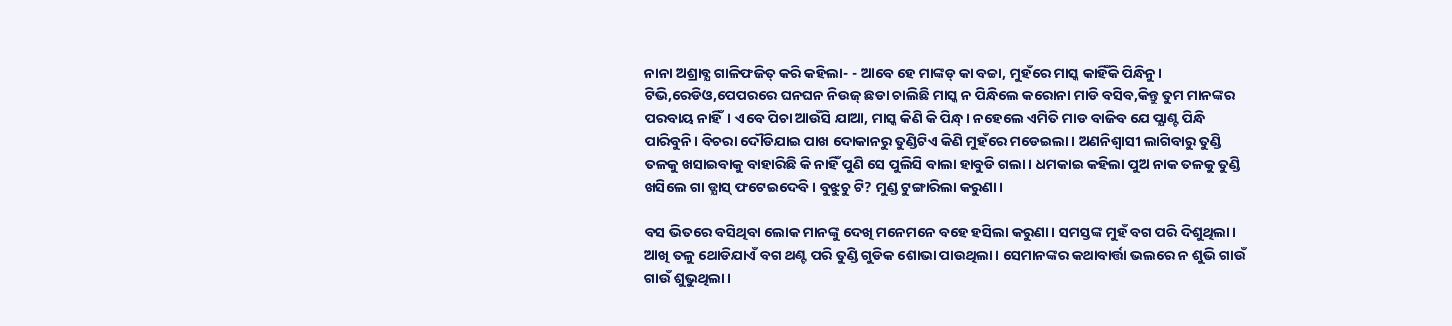ନାନା ଅଶ୍ରାବ୍ଯ ଗାଳିଫଜିତ୍ କରି କହିଲା- - ଆବେ ହେ ମାଙ୍କଡ୍ କା ବଚ୍ଚା, ମୁହଁରେ ମାସ୍କ କାହିଁକି ପିନ୍ଧିନୁ। ଟିଭି,ରେଡିଓ,ପେପରରେ ଘନଘନ ନିଉଜ୍ ଛଡା ଚାଲିଛି ମାସ୍କ ନ ପିନ୍ଧିଲେ କରୋନା ମାଡି ବସିବ,କିନ୍ତୁ ତୁମ ମାନଙ୍କର ପରବାୟ ନାହିଁ। ଏବେ ପିଚା ଆଉଁସି ଯାଆ, ମାସ୍କ କିଣି କି ପିନ୍ଧ୍। ନହେଲେ ଏମିତି ମାଡ ବାଜିବ ଯେ ପ୍ଯାଣ୍ଟ ପିନ୍ଧି ପାରିବୁନି। ବିଚରା ଦୌଡିଯାଇ ପାଖ ଦୋକାନରୁ ତୁଣ୍ଡିଟିଏ କିଣି ମୁହଁରେ ମଡେଇଲା। ଅଣନିଶ୍ବାସୀ ଲାଗିବାରୁ ତୁଣ୍ଡି ତଳକୁ ଖସାଇବାକୁ ବାହାରିଛି କି ନାହିଁ ପୁଣି ସେ ପୁଲିସି ବାଲା ହାବୁଡି ଗଲା। ଧମକାଇ କହିଲା ପୁଅ ନାକ ତଳକୁ ତୁଣ୍ଡି ଖସିଲେ ଗା ଡ୍ଯାସ୍ ଫଟେଇଦେବି। ବୁଝୁଚୁ ଟି? ମୁଣ୍ଡ ଟୁଙ୍ଗାରିଲା କରୁଣା।

ବସ ଭିତରେ ବସିଥିବା ଲୋକ ମାନଙ୍କୁ ଦେଖି ମନେମନେ ବହେ ହସିଲା କରୁଣା। ସମସ୍ତଙ୍କ ମୁହଁ ବଗ ପରି ଦିଶୁଥିଲା। ଆଖି ତଳୁ ଥୋଡିଯାଏଁ ବଗ ଥଣ୍ଟ ପରି ତୁଣ୍ଡି ଗୁଡିକ ଶୋଭା ପାଉଥିଲା। ସେମାନଙ୍କର କଥାବାର୍ତ୍ତା ଭଲରେ ନ ଶୁଭି ଗାଉଁ ଗାଉଁ ଶୁଭୁଥିଲା।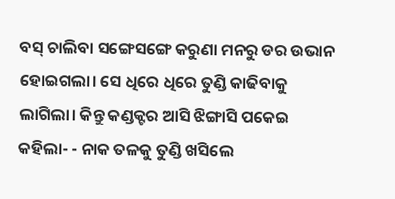ବସ୍ ଚାଲିବା ସଙ୍ଗେସଙ୍ଗେ କରୁଣା ମନରୁ ଡର ଉଭାନ ହୋଇଗଲା। ସେ ଧିରେ ଧିରେ ତୁଣ୍ଡି କାଢିବାକୁ ଲାଗିଲା। କିନ୍ତୁ କଣ୍ଡକ୍ଟର ଆସି ଝିଙ୍ଗାସି ପକେଇ କହିଲା- - ନାକ ତଳକୁ ତୁଣ୍ଡି ଖସିଲେ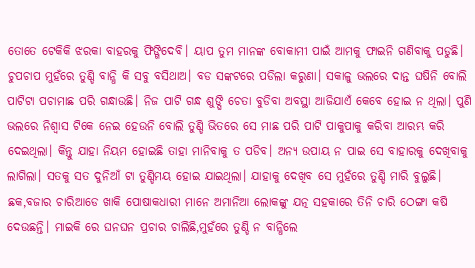ତୋତେ ଟେକିକି ଝରକା ବାହରକୁ ଫିଙ୍ଗିଦେବି। ୟାପ ତୁମ ମାନଙ୍କ ବୋକାମୀ ପାଇଁ ଆମକୁ ଫାଇନି ଗଣିବାକୁ ପଡୁଛି। ଚୁପଚାପ ମୁହଁରେ ତୁଣ୍ଡି ବାନ୍ଧି କି ସବୁ ବସିଥାଅ। ବଡ ସଙ୍କଟରେ ପଡିଲା କରୁଣା। ସକାଳୁ ଭଲରେ ଦାନ୍ତ ଘଷିନି ବୋଲି ପାଟିଟା ପଚାମାଛ ପରି ଗନ୍ଧାଉଛି। ନିଜ ପାଟି ଗନ୍ଧ ଶୁଙ୍ଘି ଚେତା ବୁଡିବା ଅବସ୍ଥା ଆଜିଯାଏଁ କେବେ ହୋଇ ନ ଥିଲା। ପୁଣି ଭଲରେ ନିଶ୍ବାସ ଟିକେ ନେଇ ହେଉନି ବୋଲି ତୁଣ୍ଡି ଭିତରେ ସେ ମାଛ ପରି ପାଟି ପାକୁପାକୁ କରିବା ଆରମ୍ଭ କରି ଦେଇଥିଲା। କିନ୍ତୁ ଯାହା ନିୟମ ହୋଇଛି ତାହା ମାନିବାକୁ ତ ପଡିବ। ଅନ୍ଯ ଉପାୟ ନ ପାଇ ସେ ବାହାରକୁ ଦେଖିବାକୁ ଲାଗିଲା। ସତକୁ ସତ ଦୁନିଆଁ ଟା ତୁଣ୍ଡିମୟ ହୋଇ ଯାଇଥିଲା। ଯାହାକୁ ଦେଖିବ ସେ ମୁହଁରେ ତୁଣ୍ଡି ମାରି ବୁଲୁଛି। ଛକ,ବଜାର ଚାରିଆଡେ ଖାକି ପୋଷାକଧାରୀ ମାନେ ଅମାନିଆ ଲୋକଙ୍କୁ ଯତ୍ନ ସହକାରେ ତିନି ଚାରି ଠେଙ୍ଗା କଷି ଦେଉଛନ୍ତି। ମାଇକି ରେ ଘନଘନ ପ୍ରଚାର ଚାଲିଛି,ମୁହଁରେ ତୁଣ୍ଡି ନ ବାନ୍ଧିଲେ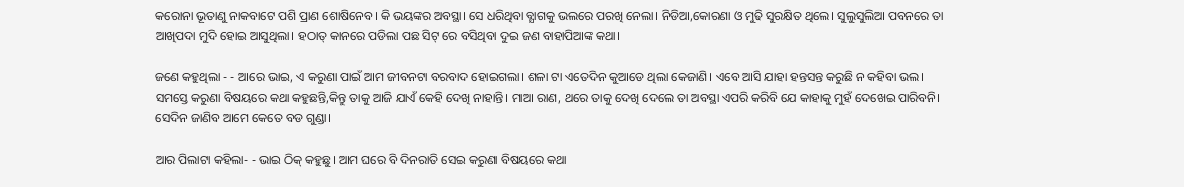କରୋନା ଭୂତାଣୁ ନାକବାଟେ ପଶି ପ୍ରାଣ ଶୋଷିନେବ। କି ଭୟଙ୍କର ଅବସ୍ଥା। ସେ ଧରିଥିବା ବ୍ଯାଗକୁ ଭଲରେ ପରଖି ନେଲା। ନିଡିଆ,କୋରଣା ଓ ମୁଢି ସୁରକ୍ଷିତ ଥିଲେ। ସୁଲୁସୁଲିଆ ପବନରେ ତା ଆଖିପଦା ମୁଦି ହୋଇ ଆସୁଥିଲା। ହଠାତ୍ କାନରେ ପଡିଲା ପଛ ସିଟ୍ ରେ ବସିଥିବା ଦୁଇ ଜଣ ବାହାପିଆଙ୍କ କଥା।

ଜଣେ କହୁଥିଲା - - ଆରେ ଭାଇ, ଏ କରୁଣା ପାଇଁ ଆମ ଜୀବନଟା ବରବାଦ ହୋଇଗଲା। ଶଳା ଟା ଏତେଦିନ କୁଆଡେ ଥିଲା କେଜାଣି। ଏବେ ଆସି ଯାହା ହନ୍ତସନ୍ତ କରୁଛି ନ କହିବା ଭଲ। ସମସ୍ତେ କରୁଣା ବିଷୟରେ କଥା କହୁଛନ୍ତି,କିନ୍ତୁ ତାକୁ ଆଜି ଯାଏଁ କେହି ଦେଖି ନାହାନ୍ତି। ମାଆ ରାଣ, ଥରେ ତାକୁ ଦେଖି ଦେଲେ ତା ଅବସ୍ଥା ଏପରି କରିବି ଯେ କାହାକୁ ମୁହଁ ଦେଖେଇ ପାରିବନି। ସେଦିନ ଜାଣିବ ଆମେ କେତେ ବଡ ଗୁଣ୍ଡା।

ଆର ପିଲାଟା କହିଲା- - ଭାଇ ଠିକ୍ କହୁଛୁ। ଆମ ଘରେ ବି ଦିନରାତି ସେଇ କରୁଣା ବିଷୟରେ କଥା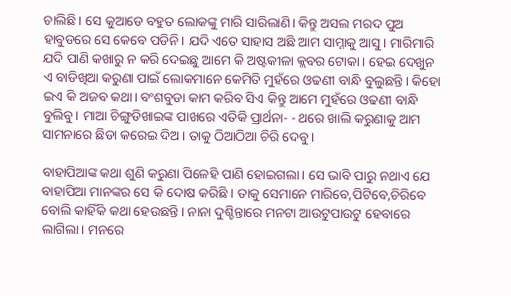ଚାଲିଛି। ସେ କୁଆଡେ ବହୁତ ଲୋକଙ୍କୁ ମାରି ସାରିଲାଣି। କିନ୍ତୁ ଅସଲ ମରଦ ପୁଅ ହାବୁଡରେ ସେ କେବେ ପଡିନି। ଯଦି ଏତେ ସାହାସ ଅଛି ଆମ ସାମ୍ନାକୁ ଆସୁ। ମାରିମାରି ଯଦି ପାଣି କଖାରୁ ନ କରି ଦେଇଛୁ ଆମେ କି ଅଷ୍ଟକୀଳା କ୍ଲବର ଟୋକା। ହେଇ ଦେଖୁନ ଏ ବାଡିଖିଆ କରୁଣା ପାଇଁ ଲୋକମାନେ କେମିତି ମୁହଁରେ ଓଢଣୀ ବାନ୍ଧି ବୁଲୁଛନ୍ତି। କିହୋ ଇଏ କି ଅଜବ କଥା। ବଂଶବୁଡା କାମ କରିବ ସିଏ କିନ୍ତୁ ଆମେ ମୁହଁରେ ଓଢଣୀ ବାନ୍ଧି ବୁଲିବୁ। ମାଆ ଚିଙ୍ଗୁଡିଖାଇଙ୍କ ପାଖରେ ଏତିକି ପ୍ରାର୍ଥନା- - ଥରେ ଖାଲି କରୁଣାକୁ ଆମ ସାମନାରେ ଛିଡା କରେଇ ଦିଅ। ତାକୁ ଠିଆଠିଆ ଚିରି ଦେବୁ।

ବାହାପିଆଙ୍କ କଥା ଶୁଣି କରୁଣା ପିଳେହି ପାଣି ହୋଇଗଲା। ସେ ଭାବି ପାରୁ ନଥାଏ ଯେ ବାହାପିଆ ମାନଙ୍କର ସେ କି ଦୋଷ କରିଛି । ତାକୁ ସେମାନେ ମାରିବେ,ପିଟିବେ,ଚିରିବେ ବୋଲି କାହିଁକି କଥା ହେଉଛନ୍ତି। ନାନା ଦୁଶ୍ଚିନ୍ତାରେ ମନଟା ଆଉଟୁପାଉଟୁ ହେବାରେ ଲାଗିଲା। ମନରେ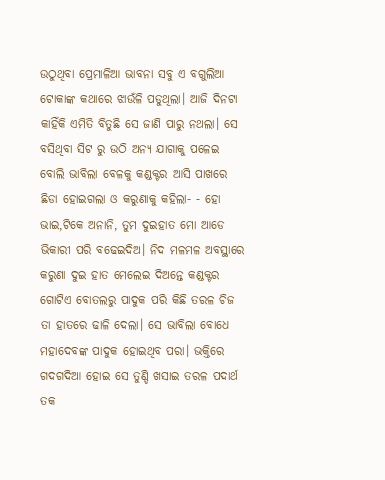ଉଠୁଥିବା ପ୍ରେମାଳିଆ ଭାବନା ସବୁ ଏ ବଗୁଲିଆ ଟୋକାଙ୍କ କଥାରେ ଝାଉଁଳି ପଡୁଥିଲା। ଆଜି ଦିନଟା କାହିଁକି ଏମିତି ବିତୁଛି ସେ ଜାଣି ପାରୁ ନଥଲା। ସେ ବସିଥିବା ସିଟ ରୁ ଉଠି ଅନ୍ଯ ଯାଗାକୁ ପଳେଇ ବୋଲି ଭାବିଲା ବେଳକୁ କଣ୍ଡକ୍ଟର ଆସି ପାଖରେ ଛିଡା ହୋଇଗଲା ଓ କରୁଣାକୁ କହିଲା- - ହୋ ଭାଇ,ଟିକେ ଅନାନି, ତୁମ ଦୁଇହାତ ମୋ ଆଡେ ଭିକାରୀ ପରି ବଢେଇଦିଅ। ନିଦ ମଳମଳ ଅବସ୍ଥାରେ କରୁଣା ଦୁଇ ହାତ ମେଲେଇ ଦିଅନ୍ତେ କଣ୍ଡକ୍ଟର ଗୋଟିଏ ବୋତଲରୁ ପାଦୁକ ପରି କିଛି ତରଳ ଚିଜ ତା ହାତରେ ଢାଳି ଦେଲା। ସେ ଭାବିଲା ବୋଧେ ମହାଦେବଙ୍କ ପାଦୁକ ହୋଇଥିବ ପରା। ଭକ୍ତିରେ ଗଦଗଦିଆ ହୋଇ ସେ ତୁଣ୍ଡି ଖସାଇ ତରଳ ପଦାର୍ଥ ତକ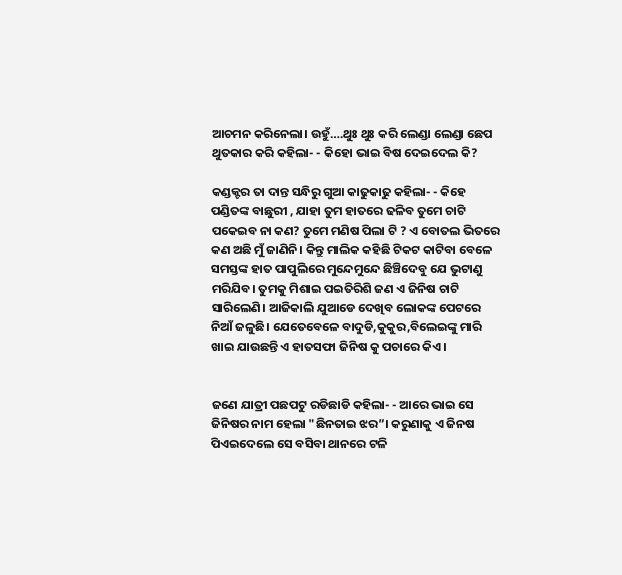ଆଚମନ କରିନେଲା। ଉହୁଁ….ଥୁଃ ଥୁଃ କରି ଲେଣ୍ଡା ଲେଣ୍ଡା ଛେପ ଥୁତକାର କରି କହିଲା- - କିହୋ ଭାଇ ବିଷ ଦେଇଦେଲ କି?

କଣ୍ଡକ୍ଟର ତା ଦାନ୍ତ ସନ୍ଧିରୁ ଗୁଆ କାଢୁକାଢୁ କହିଲା- - କିହେ ପଣ୍ଡିତଙ୍କ ବାଛୁରୀ , ଯାହା ତୁମ ହାତରେ ଢଳିବ ତୁମେ ଚାଟି ପକେଇବ ନା କଣ? ତୁମେ ମଣିଷ ପିଲା ଟି ? ଏ ବୋତଲ ଭିତରେ କଣ ଅଛି ମୁଁ ଜାଣିନି। କିନ୍ତୁ ମାଲିକ କହିଛି ଟିକଟ କାଟିବା ବେଳେ ସମସ୍ତଙ୍କ ହାତ ପାପୁଲିରେ ମୁନ୍ଦେମୁନ୍ଦେ ଛିଞ୍ଚିଦେବୁ ଯେ ଭୁଟାଣୁ ମରିଯିବ। ତୁମକୁ ମିଶାଇ ପଇତିରିଶି ଜଣ ଏ ଜିନିଷ ଚାଟି ସାରିଲେଣି। ଆଜିକାଲି ଯୁଆଡେ ଦେଖିବ ଲୋକଙ୍କ ପେଟରେ ନିଆଁ ଜଳୁଛି। ଯେତେବେଳେ ବାଦୁଡି,କୁକୁର,ବିଲେଇଙ୍କୁ ମାରି ଖାଇ ଯାଉଛନ୍ତି ଏ ହାତସଫା ଜିନିଷ କୁ ପଚାରେ କିଏ।


ଜଣେ ଯାତ୍ରୀ ପଛପଟୁ ରଡିଛାଡି କହିଲା- - ଆରେ ଭାଇ ସେ ଜିନିଷର ନାମ ହେଲା "ଛିନତାଇ ଝର”। କରୁଣାକୁ ଏ ଜିନଷ ପିଏଇଦେଲେ ସେ ବସିବା ଥାନରେ ଟଳି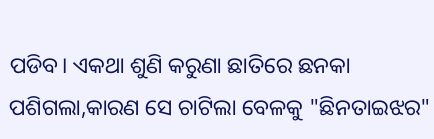ପଡିବ। ଏକଥା ଶୁଣି କରୁଣା ଛାତିରେ ଛନକା ପଶିଗଲା,କାରଣ ସେ ଚାଟିଲା ବେଳକୁ "ଛିନତାଇଝର"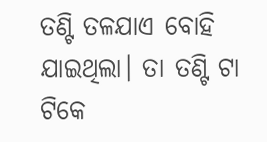ତଣ୍ଟି ତଳଯାଏ ବୋହି ଯାଇଥିଲା। ତା ତଣ୍ଟି ଟା ଟିକେ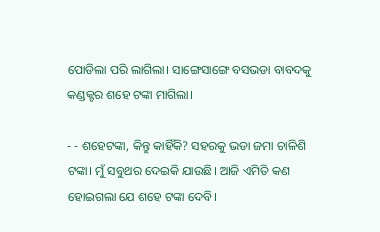ପୋଡିଲା ପରି ଲାଗିଲା। ସାଙ୍ଗେସାଙ୍ଗେ ବସଭଡା ବାବଦକୁ କଣ୍ଡକ୍ଟର ଶହେ ଟଙ୍କା ମାଗିଲା।

- - ଶହେଟଙ୍କା, କିନ୍ତୁ କାହିଁକି? ସହରକୁ ଭଡା ଜମା ଚାଳିଶି ଟଙ୍କା। ମୁଁ ସବୁଥର ଦେଇକି ଯାଉଛି। ଆଜି ଏମିତି କଣ ହୋଇଗଲା ଯେ ଶହେ ଟଙ୍କା ଦେବି।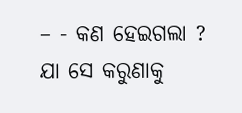– - କଣ ହେଇଗଲା ? ଯା ସେ କରୁଣାକୁ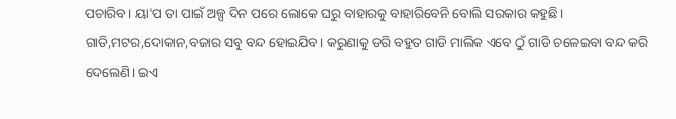ପଚାରିବ। ୟା'ପ ତା ପାଇଁ ଅଳ୍ପ ଦିନ ପରେ ଲୋକେ ଘରୁ ବାହାରକୁ ବାହାରିବେନି ବୋଲି ସରକାର କହୁଛି। ଗାଡି,ମଟର,ଦୋକାନ,ବଜାର ସବୁ ବନ୍ଦ ହୋଇଯିବ। କରୁଣାକୁ ଡରି ବହୁତ ଗାଡି ମାଲିକ ଏବେ ଠୁଁ ଗାଡି ଚଳେଇବା ବନ୍ଦ କରି ଦେଲେଣି। ଇଏ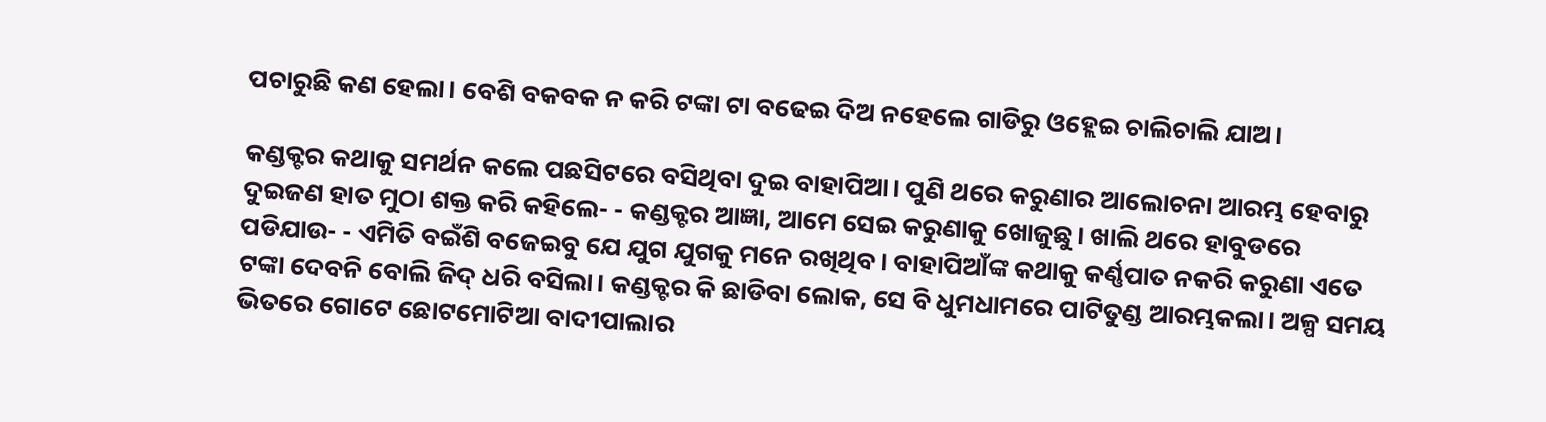ପଚାରୁଛି କଣ ହେଲା। ବେଶି ବକବକ ନ କରି ଟଙ୍କା ଟା ବଢେଇ ଦିଅ ନହେଲେ ଗାଡିରୁ ଓହ୍ଲେଇ ଚାଲିଚାଲି ଯାଅ।

କଣ୍ଡକ୍ଟର କଥାକୁ ସମର୍ଥନ କଲେ ପଛସିଟରେ ବସିଥିବା ଦୁଇ ବାହାପିଆ। ପୁଣି ଥରେ କରୁଣାର ଆଲୋଚନା ଆରମ୍ଭ ହେବାରୁ ଦୁଇଜଣ ହାତ ମୁଠା ଶକ୍ତ କରି କହିଲେ- - କଣ୍ଡକ୍ଟର ଆଜ୍ଞା, ଆମେ ସେଇ କରୁଣାକୁ ଖୋଜୁଛୁ। ଖାଲି ଥରେ ହାବୁଡରେ ପଡିଯାଉ- - ଏମିତି ବଇଁଶି ବଜେଇବୁ ଯେ ଯୁଗ ଯୁଗକୁ ମନେ ରଖିଥିବ। ବାହାପିଆଁଙ୍କ କଥାକୁ କର୍ଣ୍ଣପାତ ନକରି କରୁଣା ଏତେ ଟଙ୍କା ଦେବନି ବୋଲି ଜିଦ୍ ଧରି ବସିଲା। କଣ୍ଡକ୍ଟର କି ଛାଡିବା ଲୋକ, ସେ ବି ଧୁମଧାମରେ ପାଟିତୁଣ୍ଡ ଆରମ୍ଭକଲା। ଅଳ୍ପ ସମୟ ଭିତରେ ଗୋଟେ ଛୋଟମୋଟିଆ ବାଦୀପାଲାର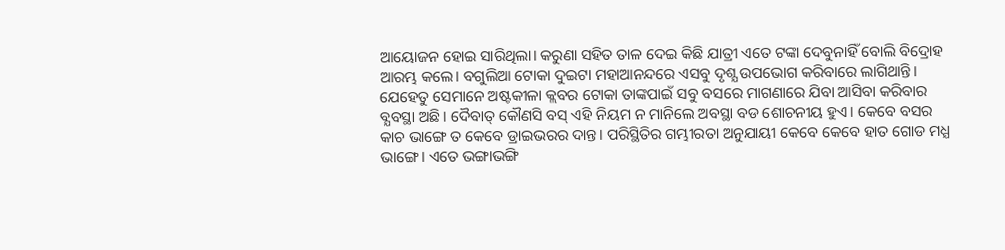ଆୟୋଜନ ହୋଇ ସାରିଥିଲା। କରୁଣା ସହିତ ତାଳ ଦେଇ କିଛି ଯାତ୍ରୀ ଏତେ ଟଙ୍କା ଦେବୁନାହିଁ ବୋଲି ବିଦ୍ରୋହ ଆରମ୍ଭ କଲେ। ବଗୁଲିଆ ଟୋକା ଦୁଇଟା ମହାଆନନ୍ଦରେ ଏସବୁ ଦୃଶ୍ଯ ଉପଭୋଗ କରିବାରେ ଲାଗିଥାନ୍ତି। ଯେହେତୁ ସେମାନେ ଅଷ୍ଟକୀଳା କ୍ଲବର ଟୋକା ତାଙ୍କପାଇଁ ସବୁ ବସରେ ମାଗଣାରେ ଯିବା ଆସିବା କରିବାର ବ୍ଯବସ୍ଥା ଅଛି। ଦୈବାତ୍ କୌଣସି ବସ୍ ଏହି ନିୟମ ନ ମାନିଲେ ଅବସ୍ଥା ବଡ ଶୋଚନୀୟ ହୁଏ। କେବେ ବସର କାଚ ଭାଙ୍ଗେ ତ କେବେ ଡ୍ରାଇଭରର ଦାନ୍ତ। ପରିସ୍ଥିତିର ଗମ୍ଭୀରତା ଅନୁଯାୟୀ କେବେ କେବେ ହାତ ଗୋଡ ମଧ୍ଯ ଭାଙ୍ଗେ। ଏତେ ଭଙ୍ଗାଭଙ୍ଗି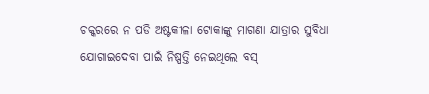ଚକ୍କରରେ ନ ପଡି ଅଷ୍ଟକୀଳା ଟୋକାଙ୍କୁ ମାଗଣା ଯାତ୍ରାର ସୁବିଧା ଯୋଗାଇଦେବା ପାଇଁ ନିଷ୍ପତ୍ତି ନେଇଥିଲେ ବସ୍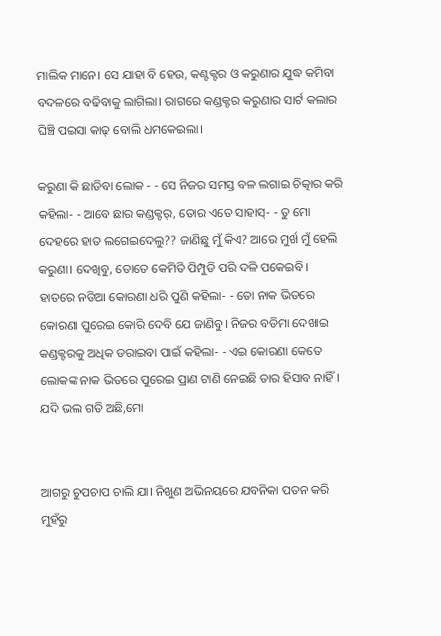ମାଲିକ ମାନେ। ସେ ଯାହା ବି ହେଉ, କଣ୍ଟକ୍ଟର ଓ କରୁଣାର ଯୁଦ୍ଧ କମିବା ବଦଳରେ ବଢିବାକୁ ଲାଗିଲା। ରାଗରେ କଣ୍ଡକ୍ଟର କରୁଣାର ସାର୍ଟ କଲାର ଘିଞ୍ଚି ପଇସା କାଢ୍ ବୋଲି ଧମକେଇଲା।

କରୁଣା କି ଛାଡିବା ଲୋକ - - ସେ ନିଜର ସମସ୍ତ ବଳ ଲଗାଇ ଚିତ୍କାର କରି କହିଲା- - ଆବେ ଛାର କଣ୍ଡକ୍ଟର୍, ତୋର ଏତେ ସାହାସ୍- - ତୁ ମୋ ଦେହରେ ହାତ ଲଗେଇଦେଲୁ?? ଜାଣିଛୁ ମୁଁ କିଏ? ଆରେ ମୁର୍ଖ ମୁଁ ହେଲି କରୁଣା। ଦେଖିବୁ, ତୋତେ କେମିତି ପିମ୍ପୁଡି ପରି ଦଳି ପକେଇବି। ହାତରେ ନଡିଆ କୋରଣା ଧରି ପୁଣି କହିଲା- - ତୋ ନାକ ଭିତରେ କୋରଣା ପୁରେଇ କୋରି ଦେବି ଯେ ଜାଣିବୁ। ନିଜର ବଡିମା ଦେଖାଇ କଣ୍ଡକ୍ଟରକୁ ଅଧିକ ଡରାଇବା ପାଇଁ କହିଲା- - ଏଇ କୋରଣା କେତେ ଲୋକଙ୍କ ନାକ ଭିତରେ ପୁରେଇ ପ୍ରାଣ ଟାଣି ନେଇଛି ତାର ହିସାବ ନାହିଁ। ଯଦି ଭଲ ଗତି ଅଛି,ମୋ


ଆଗରୁ ଚୁପଚାପ ଚାଲି ଯା। ନିଖୁଣ ଅଭିନୟରେ ଯବନିକା ପତନ କରି ମୁହଁରୁ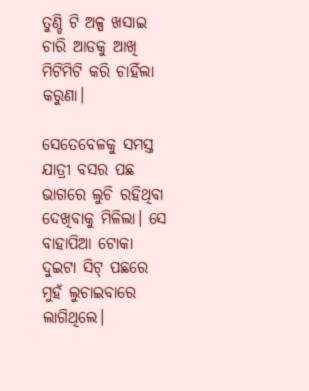ତୁଣ୍ଡି ଟି ଅଳ୍ପ ଖସାଇ ଚାରି ଆଡକୁ ଆଖି ମିଟିମିଟି କରି ଚାହିଁଲା କରୁଣା।

ସେତେବେଳକୁ ସମସ୍ତ ଯାତ୍ରୀ ବସର ପଛ ଭାଗରେ ଲୁଚି ରହିଥିବା ଦେଖିବାକୁ ମିଳିଲା। ସେ ବାହାପିଆ ଟୋକା ଦୁଇଟା ସିଟ୍ ପଛରେ ମୁହଁ ଲୁଚାଇବାରେ ଲାଗିଥିଲେ।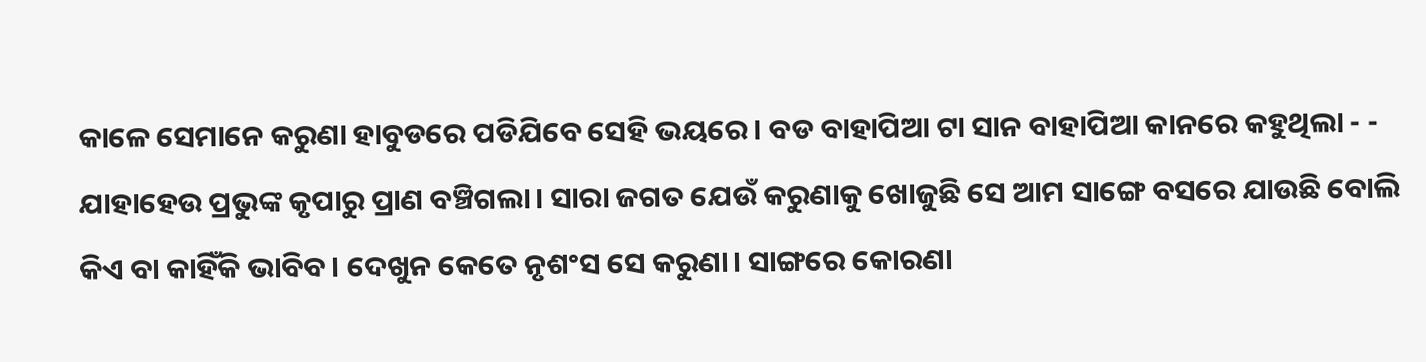କାଳେ ସେମାନେ କରୁଣା ହାବୁଡରେ ପଡିଯିବେ ସେହି ଭୟରେ। ବଡ ବାହାପିଆ ଟା ସାନ ବାହାପିଆ କାନରେ କହୁଥିଲା - - ଯାହାହେଉ ପ୍ରଭୁଙ୍କ କୃପାରୁ ପ୍ରାଣ ବଞ୍ଚିଗଲା। ସାରା ଜଗତ ଯେଉଁ କରୁଣାକୁ ଖୋଜୁଛି ସେ ଆମ ସାଙ୍ଗେ ବସରେ ଯାଉଛି ବୋଲି କିଏ ବା କାହିଁକି ଭାବିବ। ଦେଖୁନ କେତେ ନୃଶଂସ ସେ କରୁଣା। ସାଙ୍ଗରେ କୋରଣା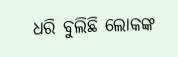ଧରି ବୁଲିଛି ଲୋକଙ୍କ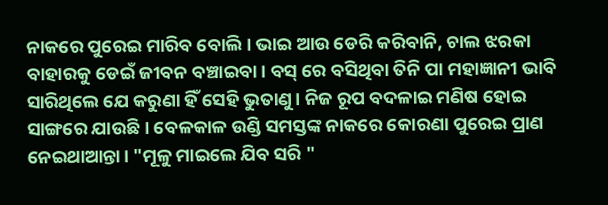ନାକରେ ପୁରେଇ ମାରିବ ବୋଲି। ଭାଇ ଆଉ ଡେରି କରିବାନି, ଚାଲ ଝରକା ବାହାରକୁ ଡେଇଁ ଜୀବନ ବଞ୍ଚାଇବା। ବସ୍ ରେ ବସିଥିବା ତିନି ପା ମହାଜ୍ଞାନୀ ଭାବି ସାରିଥିଲେ ଯେ କରୁଣା ହିଁ ସେହି ଭୁତାଣୁ। ନିଜ ରୂପ ବଦଳାଇ ମଣିଷ ହୋଇ ସାଙ୍ଗରେ ଯାଉଛି। ବେଳକାଳ ଉଣ୍ଡି ସମସ୍ତଙ୍କ ନାକରେ କୋରଣା ପୁରେଇ ପ୍ରାଣ ନେଇଥାଆନ୍ତା। "ମୂଳୁ ମାଇଲେ ଯିବ ସରି "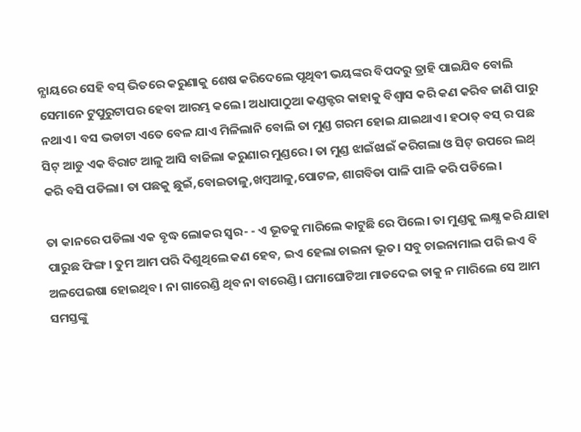ନ୍ଯାୟରେ ସେହି ବସ୍ ଭିତରେ କରୁଣାକୁ ଶେଷ କରିଦେଲେ ପୃଥିବୀ ଭୟଙ୍କର ବିପଦରୁ ତ୍ରାହି ପାଇଯିବ ବୋଲି ସେମାନେ ଟୁପୁରୁଟାପର ହେବା ଆରମ୍ଭ କଲେ। ଅଧାପାଠୁଆ କଣ୍ଡକ୍ଟର କାହାକୁ ବିଶ୍ବାସ କରି କଣ କରିବ ଜାଣି ପାରୁ ନଥାଏ। ବସ ଭଡାଟା ଏତେ ବେଳ ଯାଏ ମିଳିଲାନି ବୋଲି ତା ମୁଣ୍ଡ ଗରମ ହୋଇ ଯାଇଥାଏ। ହଠାତ୍ ବସ୍ ର ପଛ ସିଟ୍ ଆଡୁ ଏକ ବିରାଟ ଆଳୁ ଆସି ବାଜିଲା କରୁଣାର ମୁଣ୍ଡରେ। ତା ମୁଣ୍ଡ ଝାଇଁଝାଇଁ କରିଗଲା ଓ ସିଟ୍ ଉପରେ ଲଥ୍ କରି ବସି ପଡିଲା। ତା ପଛକୁ ଛୁଇଁ,ବୋଇତାଳୁ,ଖମ୍ବଆଳୁ,ପୋଟଳ, ଶାଗବିଡା ପାଳି ପାଳି କରି ପଡିଲେ।

ତା କାନରେ ପଡିଲା ଏକ ବୃଦ୍ଧ ଲୋକର ସ୍ବର- - ଏ ଭୂତକୁ ମାରିଲେ କାଟୁଛି ରେ ପିଲେ। ତା ମୁଣ୍ଡକୁ ଲକ୍ଷ୍ଯ କରି ଯାହା ପାରୁଛ ଫିଙ୍ଗ। ତୁମ ଆମ ପରି ଦିଶୁଥିଲେ କଣ ହେବ, ଇଏ ହେଲା ଚାଇନା ଭୂତ। ସବୁ ଚାଇନାମାଲ ପରି ଇଏ ବି ଅଳପେଇଷା ହୋଇଥିବ। ନା ଗାରେଣ୍ଡି ଥିବ ନା ବାରେଣ୍ଡି। ଘମାଘୋଟିଆ ମାଡଦେଇ ତାକୁ ନ ମାରିଲେ ସେ ଆମ ସମସ୍ତଙ୍କୁ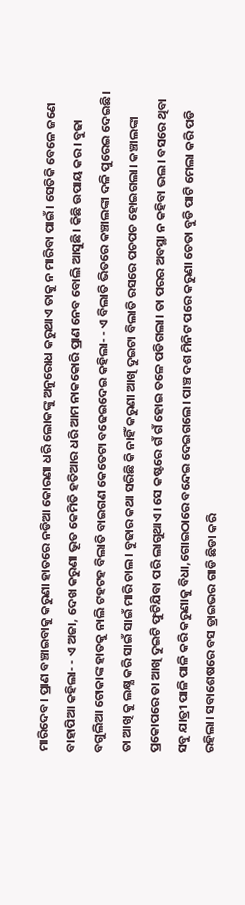ମାରିଦେବ। ପ୍ରାଣ ବଞ୍ଚାଇବାକୁ କରୁଣା ହାତରେ ନଡିଆ କୋରଣା ଧରି ଲୋକଙ୍କୁ ଅନୁରୋଧ କରୁଥାଏ ତାକୁ ନ ମାରିବା ପାଇଁ। ସେତିକି ବେଳେ ଜଣେ ବାହାପିଆ କହିଲା- - ଏ ଅଜା, ଦେଖ କରୁଣା ଭୂତ କେମିତି ହତିଆର ଧରି ଆମ ନାକକୋରି ପ୍ରାଣ ନେବ ବୋଲି ଆସୁଛି। କିଛି ଉପାୟ କର। ବୁଢା ବଗୁଲିଆ ଟୋକାଙ୍କ ହାତକୁ ନାଲି ଟହଟହ ବିଲାତି ବାଇଗଣ କେତେଟା ବଢେଇଦେଇ କହିଲା- - ଏ ବିଲାତି ଭିତରେ କଞ୍ଚାଲଙ୍କା ଦଳି ପୁରେଇ ଦେଇଛି। ତା ଆଖି କୁ ଲକ୍ଷ୍ଯ କରି ସାଇଁ ସାଇଁ ମାରି ଚାଲ। ବୁଢାର କଥା ସରିଛି କି ନାହିଁ କରୁଣା ଆଖି ଦୁଇଟା ବିଲାତି ରସରେ ପଚପଚ ହୋଇଗଲା। କଞ୍ଚାଲଙ୍କା ପ୍ରକୋପରେ ତା ଆଖି ଦୁଇଟି ଫୁଟିଯିବା ପରି ଲାଗୁଥାଏ। ସେ କଷ୍ଟରେ ଗଁ ଗଁ ହୋଇ ତଳେ ପଡିଗଲା। ତା ପରର ଅବସ୍ଥା ନ କହିବା ଭଲ। ବସରେ ଥିବା ସବୁ ଯାତ୍ରୀ ପାଳି ପାଳି କରି କରୁଣାକୁ ବିଧା,ଗୋଇଠାରେ ବନ୍ଦେଇ ଦେଇଗଲେ। ପାଞ୍ଚ ଦଶ ମିନିଟ ପରେ କରୁଣା ଚେତା ବୁଡି ପାଟି ମେଲା କରି ପଡି ରହିଲା। ସବାଶେଷରେ ବସ ଡ୍ରାଇଭର ଗାଡି ଛିଡା କରି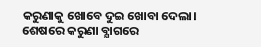କରୁଣାକୁ ଖୋବେ ଦୁଇ ଖୋବା ଦେଲା। ଶେଷରେ କରୁଣା ବ୍ଯାଗରେ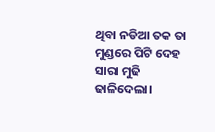ଥିବା ନଡିଆ ତକ ତା ମୁଣ୍ଡରେ ପିଟି ଦେହ ସାରା ମୁଢି ଢାଳିଦେଲା।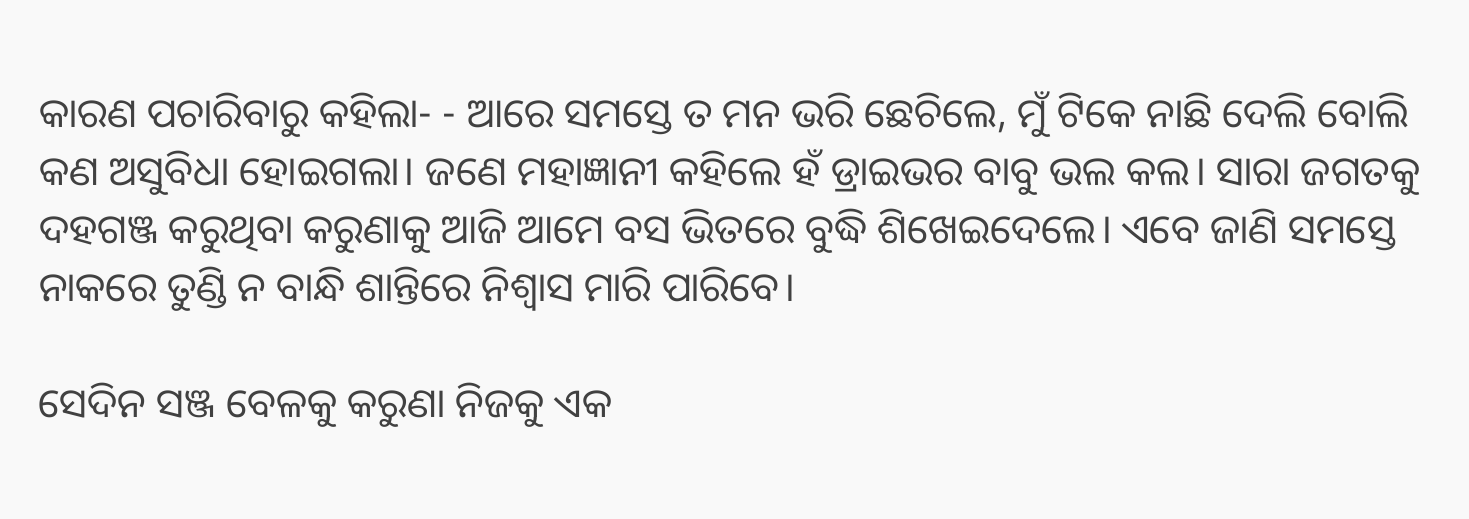କାରଣ ପଚାରିବାରୁ କହିଲା- - ଆରେ ସମସ୍ତେ ତ ମନ ଭରି ଛେଚିଲେ, ମୁଁ ଟିକେ ନାଛି ଦେଲି ବୋଲି କଣ ଅସୁବିଧା ହୋଇଗଲା। ଜଣେ ମହାଜ୍ଞାନୀ କହିଲେ ହଁ ଡ୍ରାଇଭର ବାବୁ ଭଲ କଲ। ସାରା ଜଗତକୁ ଦହଗଞ୍ଜ କରୁଥିବା କରୁଣାକୁ ଆଜି ଆମେ ବସ ଭିତରେ ବୁଦ୍ଧି ଶିଖେଇଦେଲେ। ଏବେ ଜାଣି ସମସ୍ତେ ନାକରେ ତୁଣ୍ଡି ନ ବାନ୍ଧି ଶାନ୍ତିରେ ନିଶ୍ବାସ ମାରି ପାରିବେ।

ସେଦିନ ସଞ୍ଜ ବେଳକୁ କରୁଣା ନିଜକୁ ଏକ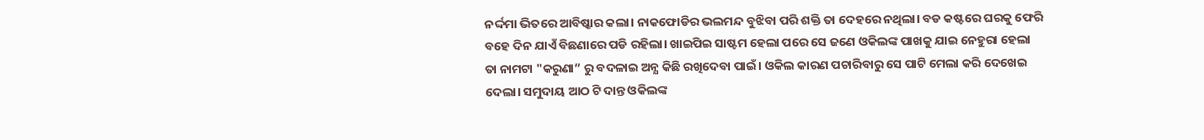ନର୍ଦ୍ଦମା ଭିତରେ ଆବିଷ୍କାର କଲା। ନାକଫୋଡିର ଭଲମନ୍ଦ ବୁଝିବା ପରି ଶକ୍ତି ତା ଦେହରେ ନଥିଲା। ବଡ କଷ୍ଟରେ ଘରକୁ ଫେରି ବହେ ଦିନ ଯାଏଁ ବିଛଣାରେ ପଡି ରହିଲା। ଖାଇପିଇ ସାଷ୍ଟମ ହେଲା ପରେ ସେ ଜଣେ ଓକିଲଙ୍କ ପାଖକୁ ଯାଇ ନେହୁରା ହେଲା ତା ନାମଟା "କରୁଣା” ରୁ ବଦଳାଇ ଅନ୍ଯ କିଛି ରଖିଦେବା ପାଇଁ। ଓକିଲ କାରଣ ପଚାରିବାରୁ ସେ ପାଟି ମେଲା କରି ଦେଖେଇ ଦେଲା। ସମୁଦାୟ ଆଠ ଟି ଦାନ୍ତ ଓକିଲଙ୍କ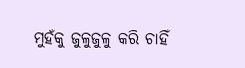ମୁହଁକୁ ଜୁଳୁଜୁଳୁ କରି ଚାହିଁ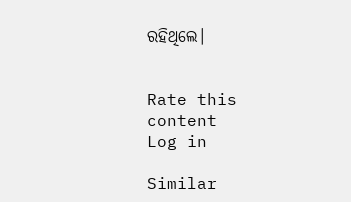ରହିଥିଲେ।


Rate this content
Log in

Similar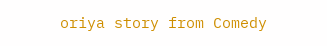oriya story from Comedy